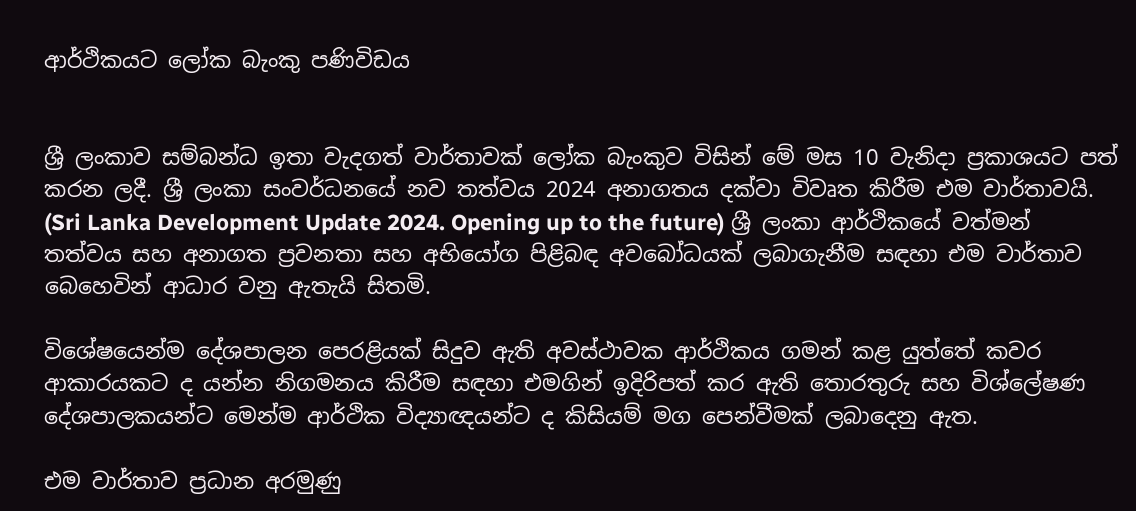ආර්ථිකයට ලෝක බැංකු පණිවිඩය


ශ්‍රී ලංකාව සම්බන්ධ ඉතා වැදගත් වාර්තාවක් ලෝක බැංකුව විසින් මේ මස 10 වැනිදා ප්‍රකාශයට පත් කරන ලදී. ශ්‍රී ලංකා සංවර්ධනයේ නව තත්වය 2024 අනාගතය දක්වා විවෘත කිරීම එම වාර්තාවයි. (Sri Lanka Development Update 2024. Opening up to the future) ශ්‍රී ලංකා ආර්ථිකයේ වත්මන් තත්වය සහ අනාගත ප්‍රවනතා සහ අභියෝග පිළිබඳ අවබෝධයක් ලබාගැනීම සඳහා එම වාර්තාව බෙහෙවින් ආධාර වනු ඇතැයි සිතමි.

විශේෂයෙන්ම දේශපාලන පෙරළියක් සිදුව ඇති අවස්ථාවක ආර්ථිකය ගමන් කළ යුත්තේ කවර ආකාරයකට ද යන්න නිගමනය කිරීම සඳහා එමගින් ඉදිරිපත් කර ඇති තොරතුරු සහ විශ්ලේෂණ දේශපාලකයන්ට මෙන්ම ආර්ථික විද්‍යාඥයන්ට ද කිසියම් මග පෙන්වීමක් ලබාදෙනු ඇත.

එම වාර්තාව ප්‍රධාන අරමුණු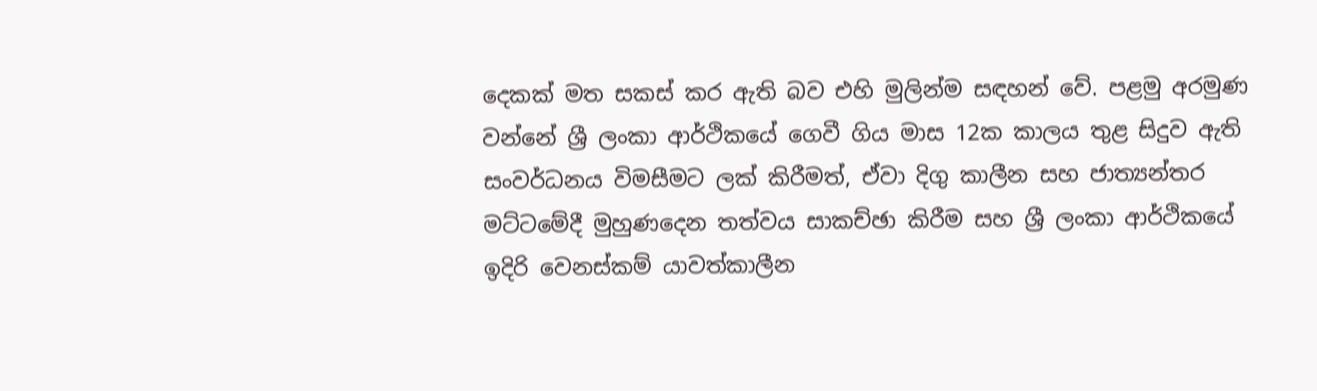දෙකක් මත සකස් කර ඇති බව එහි මුලින්ම සඳහන් වේ. පළමු අරමුණ වන්නේ ශ්‍රී ලංකා ආර්ථිකයේ ගෙවී ගිය මාස 12ක කාලය තුළ සිදුව ඇති සංවර්ධනය විමසීමට ලක් කිරීමත්, ඒවා දිගු කාලීන සහ ජාත්‍යන්තර මට්ටමේදී මුහුණදෙන තත්වය සාකච්ඡා කිරීම සහ ශ්‍රී ලංකා ආර්ථිකයේ ඉදිරි වෙනස්කම් යාවත්කාලීන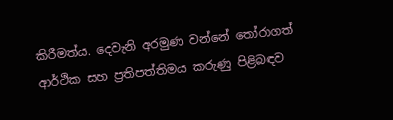කිරීමත්ය. දෙවැනි අරමුණ වන්නේ තෝරාගත් ආර්ථික සහ ප්‍රතිපත්තිමය කරුණු පිළිබඳව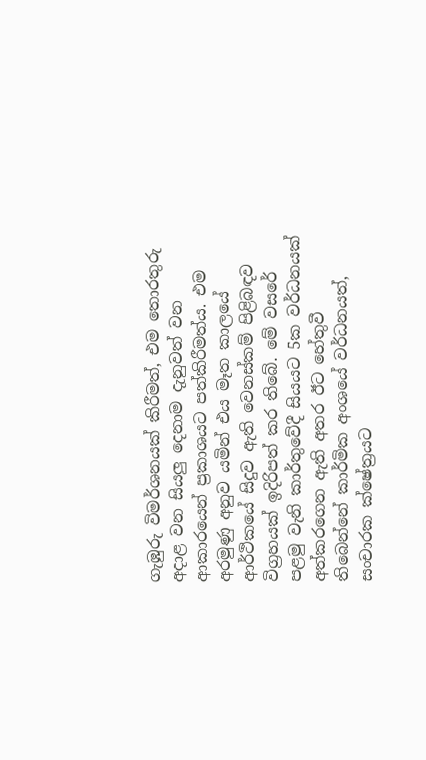ගැඹුරු විමර්ශනයක් කිරීමත්, එම තොරතුරු අදාළ වන සියලු‍ දෙනාම දැනුවත් වන ආකාරයෙන් ප්‍රකාශයට පත්කිරීමත්ය. එම අරමුණු අනුව යමින් එය මෑත කාලයේ ආර්ථිකයේ සිදුව ඇති වෙනස්කම් පිළිබඳව විග්‍රහයක් ඉදිරිපත් කර තිබේ. මේ වසරේ පළමු වැනි කාර්තුවේදී සියයට 5ක වර්ධනයක් අත්කරගෙන ඇති අතර ඊට හේතුවී තිබෙන්නේ කාර්මික අංශයේ වර්ධනයත්, සංචාරක ක්ෂේත්‍රයට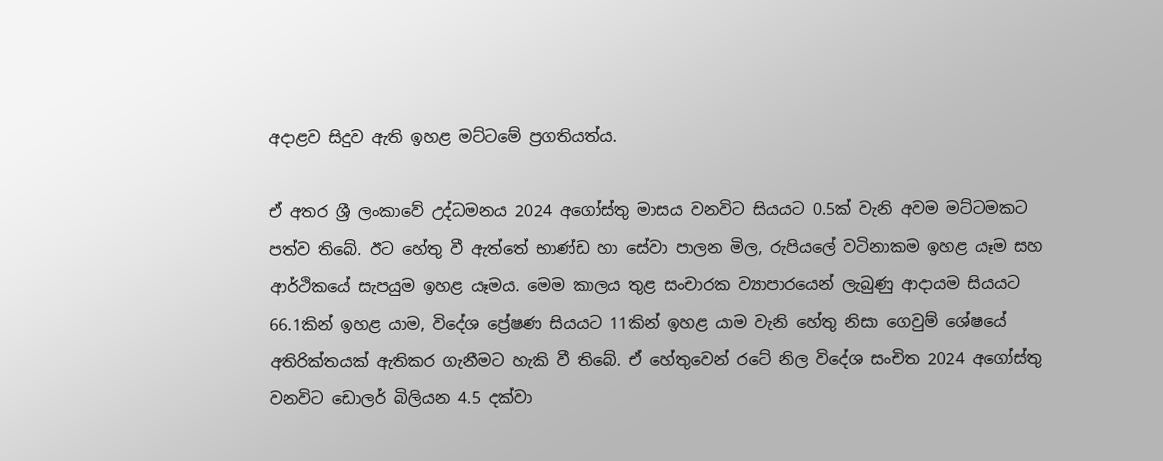අදාළව සිදුව ඇති ඉහළ මට්ටමේ ප්‍රගතියත්ය.

ඒ අතර ශ්‍රී ලංකාවේ උද්ධමනය 2024 අගෝස්තු මාසය වනවිට සියයට 0.5ක් වැනි අවම මට්ටමකට පත්ව තිබේ. ඊට හේතු වී ඇත්තේ භාණ්ඩ හා සේවා පාලන මිල, රුපියලේ වටිනාකම ඉහළ යෑම සහ ආර්ථිකයේ සැපයුම ඉහළ යෑමය. මෙම කාලය තුළ සංචාරක ව්‍යාපාරයෙන් ලැබුණු ආදායම සියයට 66.1කින් ඉහළ යාම, විදේශ ප්‍රේෂණ සියයට 11කින් ඉහළ යාම වැනි හේතු නිසා ගෙවුම් ශේෂයේ අතිරික්තයක් ඇතිකර ගැනීමට හැකි වී තිබේ. ඒ හේතුවෙන් රටේ නිල විදේශ සංචිත 2024 අගෝස්තු වනවිට ඩොලර් බිලියන 4.5 දක්වා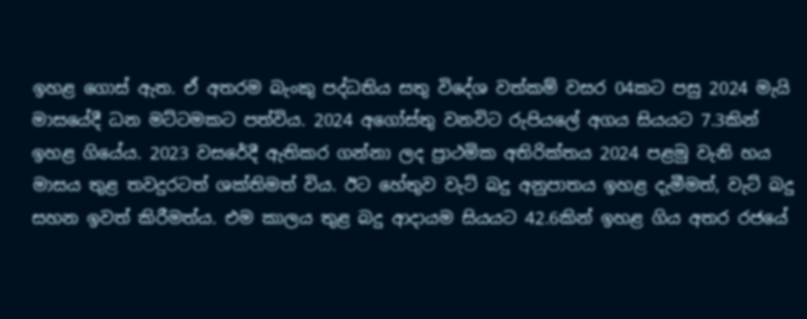ඉහළ ගොස් ඇත. ඒ අතරම බැංකු පද්ධතිය සතු විදේශ වත්කම් වසර 04කට පසු 2024 මැයි මාසයේදී ධන මට්ටමකට පත්විය. 2024 අගෝස්තු වනවිට රුපියලේ අගය සියයට 7.3කින් ඉහළ ගියේය. 2023 වසරේදී ඇතිකර ගන්නා ලද ප්‍රාථමික අතිරික්තය 2024 පළමු වැනි හය මාසය තුළ තවදුරටත් ශක්තිමත් විය. ඊට හේතුව වැට් බදු අනුපාතය ඉහළ දැමීමත්, වැට් බදු සහන ඉවත් කිරීමත්ය. එම කාලය තුළ බදු ආදායම සියයට 42.6කින් ඉහළ ගිය අතර රජයේ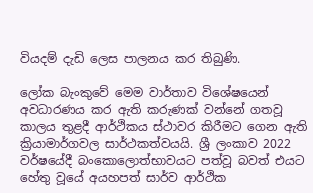වියදම් දැඩි ලෙස පාලනය කර තිබුණි.

ලෝක බැංකුවේ මෙම වාර්තාව විශේෂයෙන් අවධාරණය කර ඇති කරුණක් වන්නේ ගතවූ කාලය තුළදී ආර්ථිකය ස්ථාවර කිරීමට ගෙන ඇති ක්‍රියාමාර්ගවල සාර්ථකත්වයයි. ශ්‍රී ලංකාව 2022 වර්ෂයේදී බංකොලොත්භාවයට පත්වූ බවත් එයට හේතු වූයේ අයහපත් සාර්ව ආර්ථික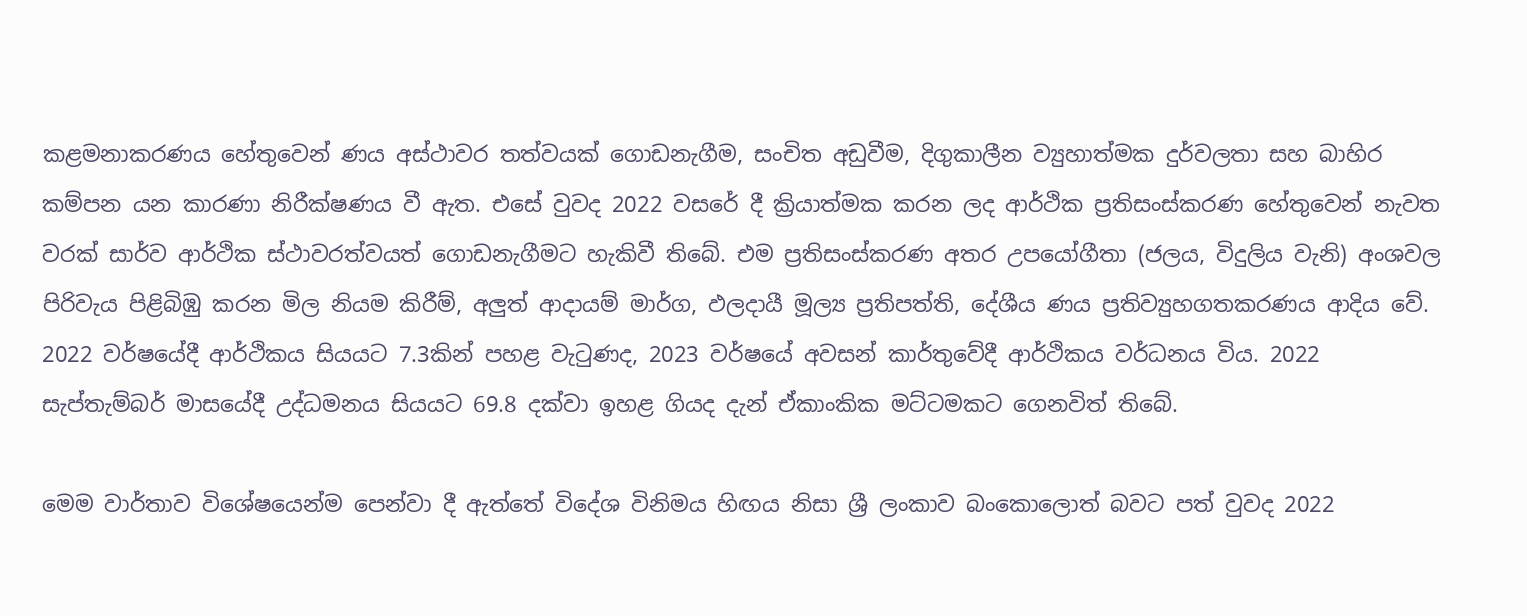කළමනාකරණය හේතුවෙන් ණය අස්ථාවර තත්වයක් ගොඩනැගීම, සංචිත අඩුවීම, දිගුකාලීන ව්‍යුහාත්මක දුර්වලතා සහ බාහිර කම්පන යන කාරණා නිරීක්ෂණය වී ඇත. එසේ වුවද 2022 වසරේ දී ක්‍රියාත්මක කරන ලද ආර්ථික ප්‍රතිසංස්කරණ හේතුවෙන් නැවත වරක් සාර්ව ආර්ථික ස්ථාවරත්වයත් ගොඩනැගීමට හැකිවී තිබේ. එම ප්‍රතිසංස්කරණ අතර උපයෝගීතා (ජලය, විදුලිය වැනි) අංශවල පිරිවැය පිළිබිඹු කරන මිල නියම කිරීම්, අලු‍ත් ආදායම් මාර්ග, ඵලදායී මූල්‍ය ප්‍රතිපත්ති, දේශීය ණය ප්‍රතිව්‍යුහගතකරණය ආදිය වේ. 2022 වර්ෂයේදී ආර්ථිකය සියයට 7.3කින් පහළ වැටුණද, 2023 වර්ෂයේ අවසන් කාර්තුවේදී ආර්ථිකය වර්ධනය විය. 2022 සැප්තැම්බර් මාසයේදී උද්ධමනය සියයට 69.8 දක්වා ඉහළ ගියද දැන් ඒකාංකික මට්ටමකට ගෙනවිත් තිබේ.

මෙම වාර්තාව විශේෂයෙන්ම පෙන්වා දී ඇත්තේ විදේශ විනිමය හිඟය නිසා ශ්‍රී ලංකාව බංකොලොත් බවට පත් වුවද 2022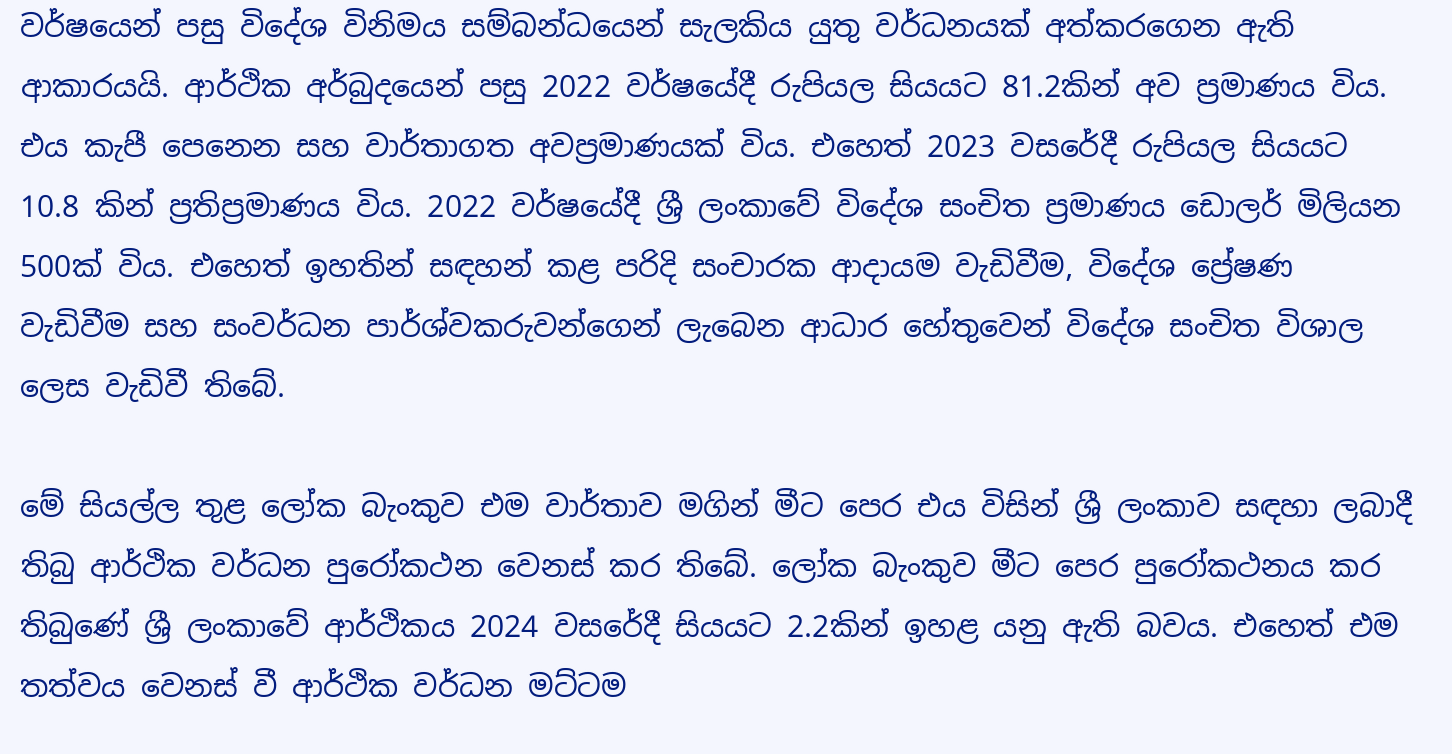වර්ෂයෙන් පසු විදේශ විනිමය සම්බන්ධයෙන් සැලකිය යුතු වර්ධනයක් අත්කරගෙන ඇති ආකාරයයි. ආර්ථික අර්බුදයෙන් පසු 2022 වර්ෂයේදී රුපියල සියයට 81.2කින් අව ප්‍රමාණය විය. එය කැපී පෙනෙන සහ වාර්තාගත අවප්‍රමාණයක් විය. එහෙත් 2023 වසරේදී රුපියල සියයට 10.8 කින් ප්‍රතිප්‍රමාණය විය. 2022 වර්ෂයේදී ශ්‍රී ලංකාවේ විදේශ සංචිත ප්‍රමාණය ඩොලර් මිලියන 500ක් විය. එහෙත් ඉහතින් සඳහන් කළ පරිදි සංචාරක ආදායම වැඩිවීම, විදේශ ප්‍රේෂණ වැඩිවීම සහ සංවර්ධන පාර්ශ්වකරුවන්ගෙන් ලැබෙන ආධාර හේතුවෙන් වි‌දේශ සංචිත විශාල ලෙස වැඩිවී තිබේ.

මේ සියල්ල තුළ ලෝක බැංකුව එම වාර්තාව මගින් මීට පෙර එය විසින් ශ්‍රී ලංකාව සඳහා ලබාදී තිබු ආර්ථික වර්ධන පුරෝකථන වෙනස් කර තිබේ. ලෝක බැංකුව මීට පෙර පුරෝකථනය කර තිබුණේ ශ්‍රී ලංකාවේ ආර්ථිකය 2024 වසරේදී සියයට 2.2කින් ඉහළ යනු ඇති බවය. එහෙත් එම තත්වය වෙනස් වී ආර්ථික වර්ධන මට්ටම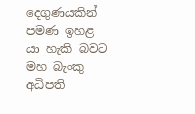දෙගුණයකින් පමණ ඉහළ යා හැකි බවට මහ බැංකු අධිපති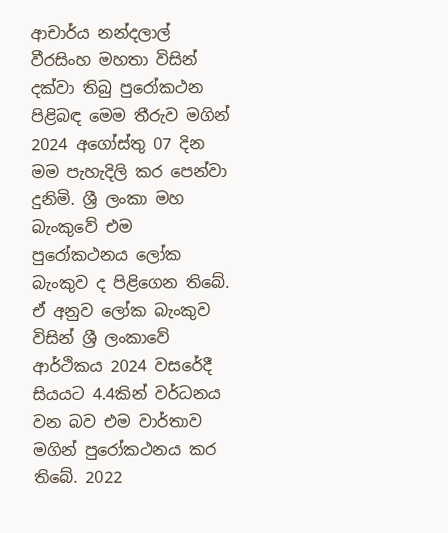ආචාර්ය නන්දලාල් වීරසිංහ මහතා විසින් දක්වා තිබු පුරෝකථන පිළිබඳ මෙම තීරුව මගින් 2024 අගෝස්තු 07 දින මම පැහැදිලි කර පෙන්වා දුනිමි. ශ්‍රී ලංකා මහ බැංකුවේ එම පුරෝකථනය ලෝක බැංකුව ද පිළිගෙන තිබේ. ඒ අනුව ලෝක බැංකුව විසින් ශ්‍රී ලංකාවේ ආර්ථිකය 2024 වසරේදී සියයට 4.4කින් වර්ධනය වන බව එම වාර්තාව මගින් පුරෝකථනය කර තිබේ. 2022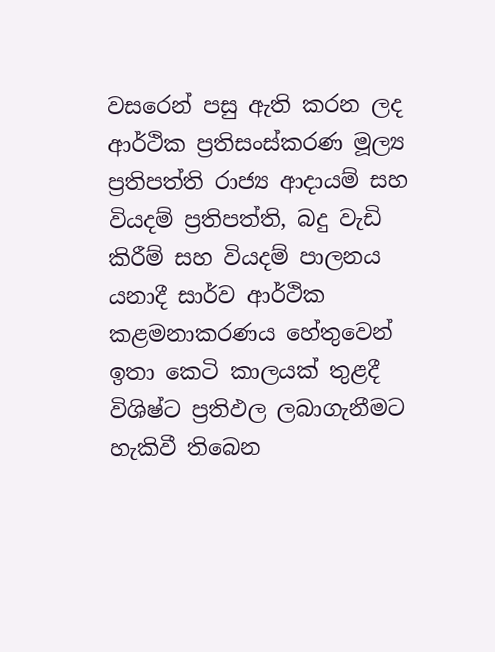වසරෙන් පසු ඇති කරන ලද ආර්ථික ප්‍රතිසංස්කරණ මූල්‍ය ප්‍රතිපත්ති රාජ්‍ය ආදායම් සහ වියදම් ප්‍රතිපත්ති, බදු වැඩි කිරීම් සහ වියදම් පාලනය යනාදී සාර්ව ආර්ථික කළමනාකරණය හේතුවෙන් ඉතා කෙටි කාලයක් තුළදී විශිෂ්ට ප්‍රතිඵල ලබාගැනීමට හැකිවී තිබෙන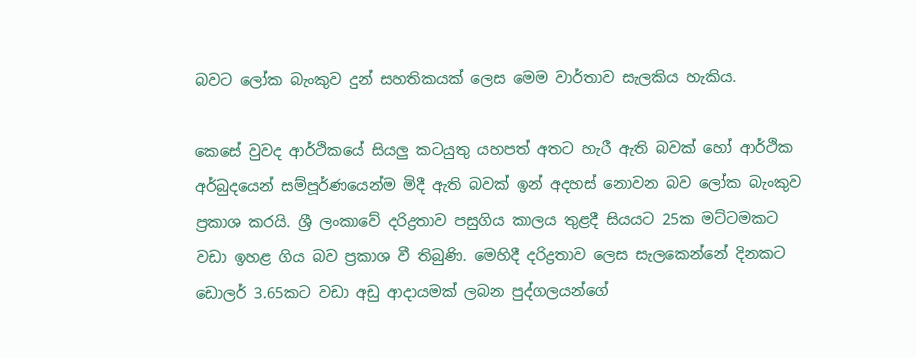බවට ලෝක බැංකුව දුන් සහතිකයක් ලෙස මෙම වාර්තාව සැලකිය හැකිය.

කෙසේ වුවද ආර්ථිකයේ සියලු‍ කටයුතු යහපත් අතට හැරී ඇති බවක් හෝ ආර්ථික අර්බුදයෙන් සම්පූර්ණයෙන්ම මිදී ඇති බවක් ඉන් අදහස් නොවන බව ලෝක බැංකුව ප්‍රකාශ කරයි. ශ්‍රී ලංකාවේ දරිද්‍රතාව පසුගිය කාලය තුළදී සියයට 25ක මට්ටමකට වඩා ඉහළ ගිය බව ප්‍රකාශ වී තිබුණි. මෙහිදී දරිද්‍රතාව ලෙස සැලකෙන්නේ දිනකට ඩොලර් 3.65කට වඩා අඩු ආදායමක් ලබන පුද්ගලයන්ගේ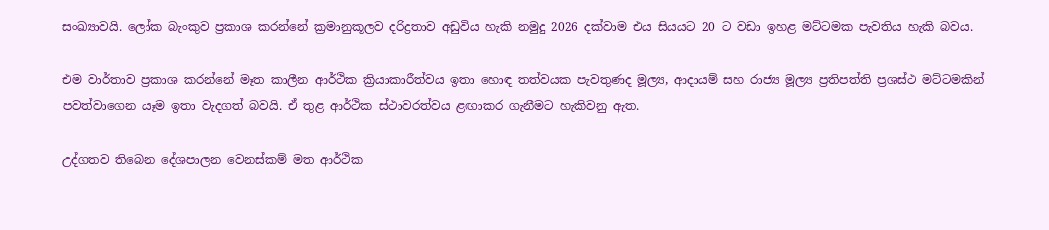සංඛ්‍යාවයි. ලෝක බැංකුව ප්‍රකාශ කරන්නේ ක්‍රමානුකූලව දරිද්‍රතාව අඩුවිය හැකි නමුදු 2026 දක්වාම එය සියයට 20 ට වඩා ඉහළ මට්ටමක පැවතිය හැකි බවය.

එම වාර්තාව ප්‍රකාශ කරන්නේ මෑත කාලීන ආර්ථික ක්‍රියාකාරීත්වය ඉතා හොඳ තත්වයක පැවතුණද මූල්‍ය, ආදායම් සහ රාජ්‍ය මූල්‍ය ප්‍රතිපත්ති ප්‍රශස්ථ මට්ටමකින් පවත්වාගෙන යෑම ඉතා වැදගත් බවයි. ඒ තුළ ආර්ථික ස්ථාවරත්වය ළඟාකර ගැනීමට හැකිවනු ඇත.

උද්ගතව තිබෙන දේශපාලන වෙනස්කම් මත ආර්ථික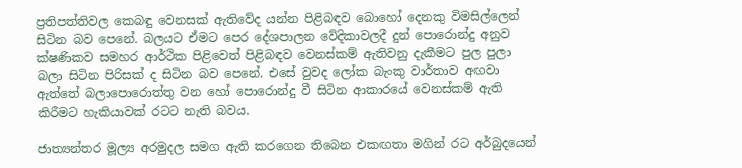ප්‍රතිපත්තිවල කෙබඳු වෙනසක් ඇතිවේද යන්න පිළිබඳව බොහෝ දෙනකු විමසිල්ලෙන් සිටින බව පෙනේ. බලයට ඒමට පෙර දේශපාලන වේදිකාවලදී දුන් පොරොන්දු අනුව ක්ෂණිකව සමහර ආර්ථික පිළිවෙත් පිළිබඳව වෙනස්කම් ඇතිවනු දැකීමට පුල පුලා බලා සිටින පිරිසක් ද සිටින බව පෙනේ. එසේ වුවද ලෝක බැංකු වාර්තාව අඟවා ඇත්තේ බලාපොරොත්තු වන හෝ පොරොන්දු වී සිටින ආකාරයේ වෙනස්කම් ඇති කිරීමට හැකියාවක් රටට නැති බවය.

ජාත්‍යන්තර මූල්‍ය අරමුදල සමග ඇති කරගෙන තිබෙන එකඟතා මගින් රට අර්බුදයෙන්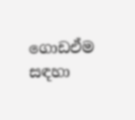ගොඩඒම සඳහා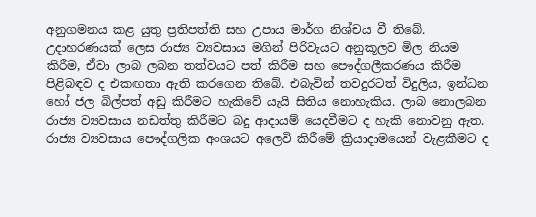අනුගමනය කළ යුතු ප්‍රතිපත්ති සහ උපාය මාර්ග නිශ්චය වී තිබේ. උදාහරණයක් ලෙස රාජ්‍ය ව්‍යවසාය මගින් පිරිවැයට අනුකූලව මිල නියම කිරීම, ඒවා ලාබ ලබන තත්වයට පත් කිරීම සහ පෞද්ගලීකරණය කිරීම පිළිබඳව ද එකඟතා ඇති කරගෙන තිබේ. එබැවින් තවදුරටත් විදුලිය, ඉන්ධන හෝ ජල බිල්පත් අඩු කිරීමට හැකිවේ යැයි සිතිය නොහැකිය. ලාබ නොලබන රාජ්‍ය ව්‍යවසාය නඩත්තු කිරීමට බදු ආදායම් යෙදවීමට ද හැකි නොවනු ඇත. රාජ්‍ය ව්‍යවසාය පෞද්ගලික අංශයට අලෙවි කිරීමේ ක්‍රියාදාමයෙන් වැළකීමට ද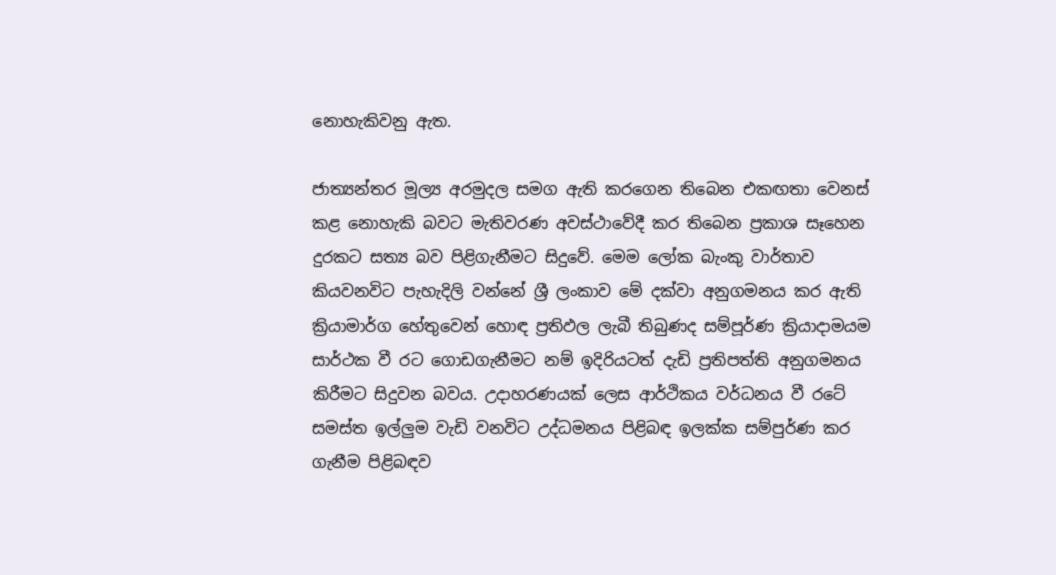නොහැකිවනු ඇත.

ජාත්‍යන්තර මූල්‍ය අරමුදල සමග ඇති කරගෙන තිබෙන එකඟතා වෙනස් කළ නොහැකි බවට මැතිවරණ අවස්ථාවේදී කර තිබෙන ප්‍රකාශ සෑහෙන දුරකට සත්‍ය බව පිළිගැනීමට සිදුවේ. මෙම ලෝක බැංකු වාර්තාව කියවනවිට පැහැදිලි වන්නේ ශ්‍රී ලංකාව මේ දක්වා අනුගමනය කර ඇති ක්‍රියාමාර්ග හේතුවෙන් හොඳ ප්‍රතිඵල ලැබී තිබුණද සම්පූර්ණ ක්‍රියාදාමයම සාර්ථක වී රට ගොඩගැනීමට නම් ඉදිරියටත් දැඩි ප්‍රතිපත්ති අනුගමනය කිරීමට සිදුවන බවය. උදාහරණයක් ලෙස ආර්ථිකය වර්ධනය වී රටේ සමස්ත ඉල්ලු‍ම වැඩි වනවිට උද්ධමනය පිළිබඳ ඉලක්ක සම්පුර්ණ කර ගැනීම පිළිබඳව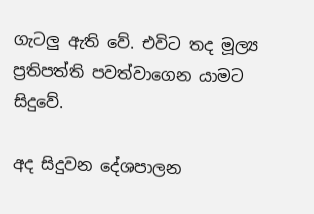ගැටලු‍ ඇති වේ. එවිට තද මූල්‍ය ප්‍රතිපත්ති පවත්වාගෙන යාමට සිදුවේ.

අද සිදුවන දේශපාලන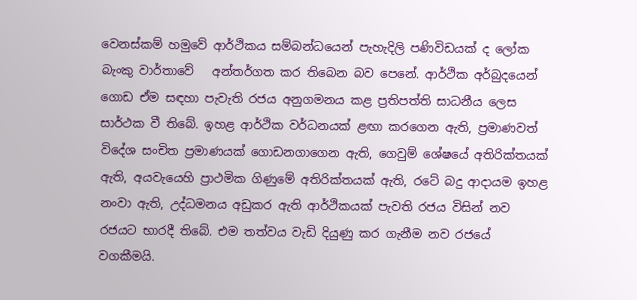වෙනස්කම් හමුවේ ආර්ථිකය සම්බන්ධයෙන් පැහැදිලි පණිවිඩයක් ද ලෝක බැංකු වාර්තාවේ   අන්තර්ගත කර තිබෙන බව පෙනේ. ආර්ථික අර්බුදයෙන් ගොඩ ඒම සඳහා පැවැති රජය අනුගමනය කළ ප්‍රතිපත්ති සාධනීය ලෙස සාර්ථක වී තිබේ. ඉහළ ආර්ථික වර්ධනයක් ළඟා කරගෙන ඇති, ප්‍රමාණවත් විදේශ සංචිත ප්‍රමාණයක් ගොඩනගාගෙන ඇති, ගෙවුම් ශේෂයේ අතිරික්තයක් ඇති, අයවැයෙහි ප්‍රාථමික ගිණුමේ අතිරික්තයක් ඇති, රටේ බදු ආදායම ඉහළ නංවා ඇති, උද්ධමනය අඩුකර ඇති ආර්ථිකයක් පැවති රජය විසින් නව රජයට භාරදී තිබේ. එම තත්වය වැඩි දියුණු කර ගැනීම නව රජයේ වගකීමයි.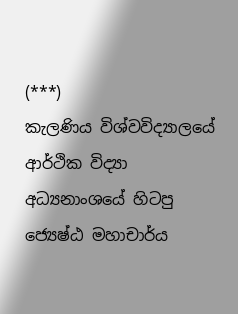(***)
කැලණිය විශ්වවිද්‍යාලයේ ආර්ථික විද්‍යා
අධ්‍යනාංශයේ හිටපු ජ්‍යෙෂ්ඨ මහාචාර්ය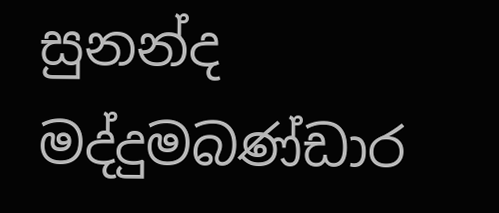සුනන්ද මද්දුමබණ්ඩාර